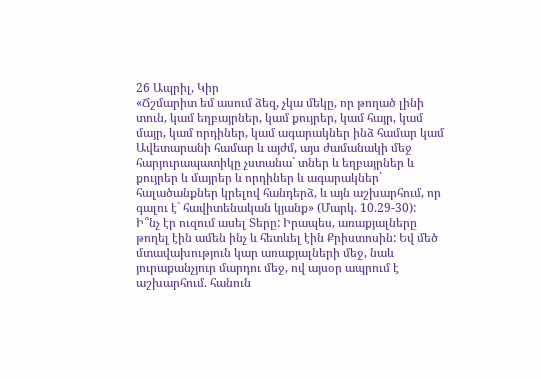26 Ապրիլ, Կիր
«Ճշմարիտ եմ ասում ձեզ, չկա մեկը, որ թողած լինի տուն, կամ եղբայրներ, կամ քույրեր, կամ հայր, կամ մայր, կամ որդիներ, կամ ագարակներ ինձ համար կամ Ավետարանի համար և այժմ, այս ժամանակի մեջ հարյուրապատիկը չստանա` տներ և եղբայրներ և քույրեր և մայրեր և որդիներ և ագարակներ` հալածանքներ կրելով հանդերձ, և այն աշխարհում, որ գալու է` հավիտենական կյանք» (Մարկ. 10.29-30):
Ի՞նչ էր ուզում ասել Տերը: Իրապես, առաքյալները թողել էին ամեն ինչ և հետևել էին Քրիստոսին: Եվ մեծ մտավախություն կար առաքյալների մեջ, նաև յուրաքանչյուր մարդու մեջ, ով այսօր ապրում է աշխարհում. հանուն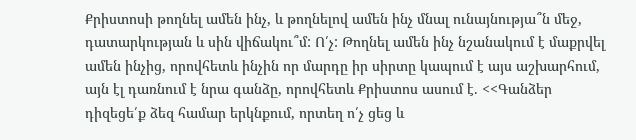Քրիստոսի թողնել ամեն ինչ, և թողնելով ամեն ինչ մնալ ունայնությա՞ն մեջ, դատարկության և սին վիճակու՞մ: Ո՛չ: Թողնել ամեն ինչ նշանակում է մաքրվել ամեն ինչից, որովհետև ինչին որ մարդը իր սիրտը կապում է այս աշխարհում, այն էլ դառնում է նրա գանձը, որովհետև Քրիստոս ասում է. <<Գանձեր դիզեցե՛ք ձեզ համար երկնքում, որտեղ ո՛չ ցեց և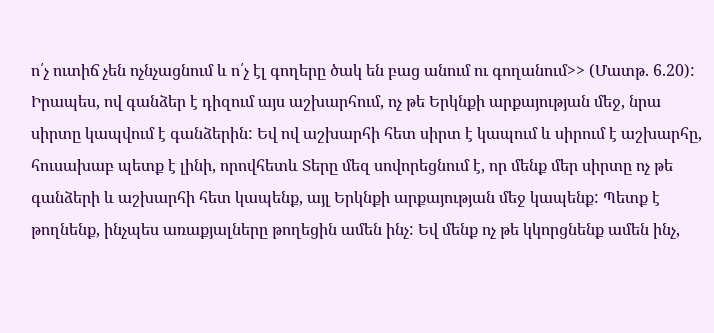ո՛չ ուտիճ չեն ոչնչացնում և ո՛չ էլ գողերը ծակ են բաց անում ու գողանում>> (Մատթ. 6.20): Իրապես, ով գանձեր է դիզում այս աշխարհում, ոչ թե Երկնքի արքայության մեջ, նրա սիրտը կապվում է գանձերին: Եվ ով աշխարհի հետ սիրտ է կապում և սիրում է աշխարհը, հուսախաբ պետք է լինի, որովհետև Տերը մեզ սովորեցնում է, որ մենք մեր սիրտը ոչ թե գանձերի և աշխարհի հետ կապենք, այլ Երկնքի արքայության մեջ կապենք: Պետք է թողնենք, ինչպես առաքյալները թողեցին ամեն ինչ: Եվ մենք ոչ թե կկորցնենք ամեն ինչ,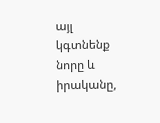այլ կգտնենք նորը և իրականը,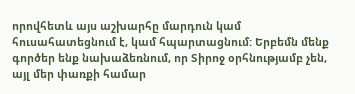որովհետև այս աշխարհը մարդուն կամ հուսահատեցնում է, կամ հպարտացնում: Երբեմն մենք գործեր ենք նախաձեռնում, որ Տիրոջ օրհնությամբ չեն, այլ մեր փառքի համար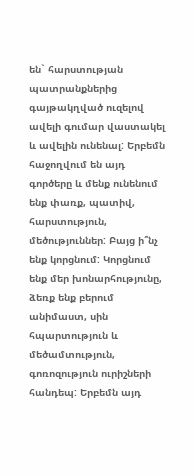են` հարստության պատրանքներից գայթակղված ուզելով ավելի գումար վաստակել և ավելին ունենալ: Երբեմն հաջողվում են այդ գործերը և մենք ունենում ենք փառք, պատիվ, հարստություն, մեծություններ: Բայց ի՞նչ ենք կորցնում: Կորցնում ենք մեր խոնարհությունը, ձեռք ենք բերում անիմաստ, սին հպարտություն և մեծամտություն, գոռոզություն ուրիշների հանդեպ: Երբեմն այդ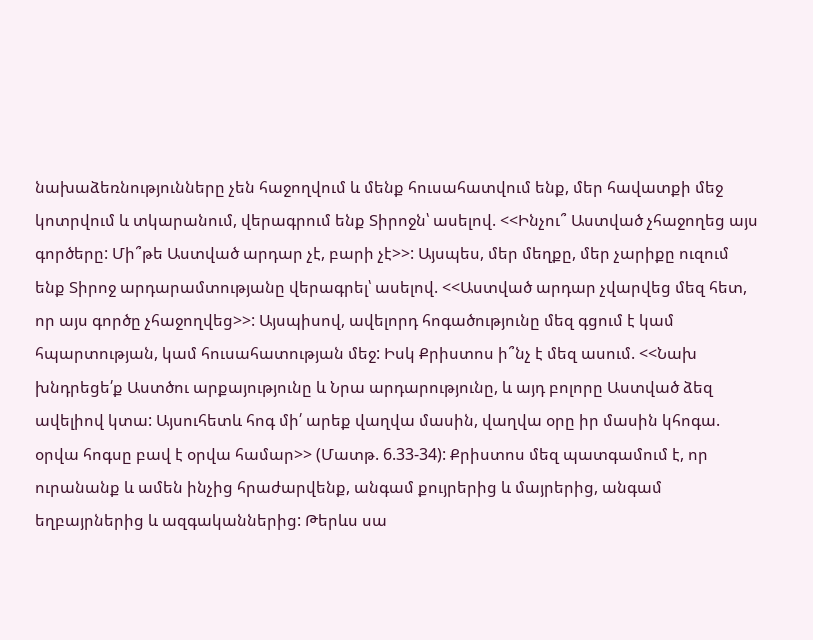նախաձեռնությունները չեն հաջողվում և մենք հուսահատվում ենք, մեր հավատքի մեջ կոտրվում և տկարանում, վերագրում ենք Տիրոջն՝ ասելով. <<Ինչու՞ Աստված չհաջողեց այս գործերը: Մի՞թե Աստված արդար չէ, բարի չէ>>: Այսպես, մեր մեղքը, մեր չարիքը ուզում ենք Տիրոջ արդարամտությանը վերագրել՝ ասելով. <<Աստված արդար չվարվեց մեզ հետ, որ այս գործը չհաջողվեց>>: Այսպիսով, ավելորդ հոգածությունը մեզ գցում է կամ հպարտության, կամ հուսահատության մեջ: Իսկ Քրիստոս ի՞նչ է մեզ ասում. <<Նախ խնդրեցե՛ք Աստծու արքայությունը և Նրա արդարությունը, և այդ բոլորը Աստված ձեզ ավելիով կտա: Այսուհետև հոգ մի՛ արեք վաղվա մասին, վաղվա օրը իր մասին կհոգա. օրվա հոգսը բավ է օրվա համար>> (Մատթ. 6.33-34): Քրիստոս մեզ պատգամում է, որ ուրանանք և ամեն ինչից հրաժարվենք, անգամ քույրերից և մայրերից, անգամ եղբայրներից և ազգականներից: Թերևս սա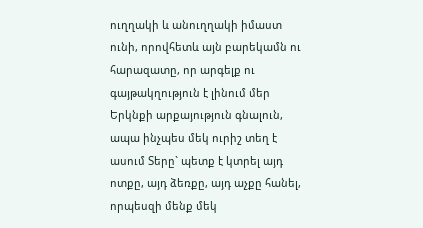ուղղակի և անուղղակի իմաստ ունի, որովհետև այն բարեկամն ու հարազատը, որ արգելք ու գայթակղություն է լինում մեր Երկնքի արքայություն գնալուն, ապա ինչպես մեկ ուրիշ տեղ է ասում Տերը` պետք է կտրել այդ ոտքը, այդ ձեռքը, այդ աչքը հանել, որպեսզի մենք մեկ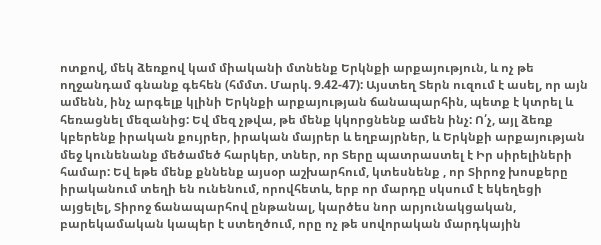ոտքով, մեկ ձեռքով կամ միականի մտնենք Երկնքի արքայություն, և ոչ թե ողջանդամ գնանք գեհեն (հմմտ. Մարկ. 9.42-47): Այստեղ Տերն ուզում է ասել, որ այն ամենն, ինչ արգելք կլինի Երկնքի արքայության ճանապարհին, պետք է կտրել և հեռացնել մեզանից: Եվ մեզ չթվա, թե մենք կկորցնենք ամեն ինչ: Ո՛չ, այլ ձեռք կբերենք իրական քույրեր, իրական մայրեր և եղբայրներ, և Երկնքի արքայության մեջ կունենանք մեծամեծ հարկեր, տներ, որ Տերը պատրաստել է Իր սիրելիների համար: Եվ եթե մենք քննենք այսօր աշխարհում, կտեսնենք , որ Տիրոջ խոսքերը իրականում տեղի են ունենում, որովհետև, երբ որ մարդը սկսում է եկեղեցի այցելել, Տիրոջ ճանապարհով ընթանալ, կարծես նոր արյունակցական, բարեկամական կապեր է ստեղծում, որը ոչ թե սովորական մարդկային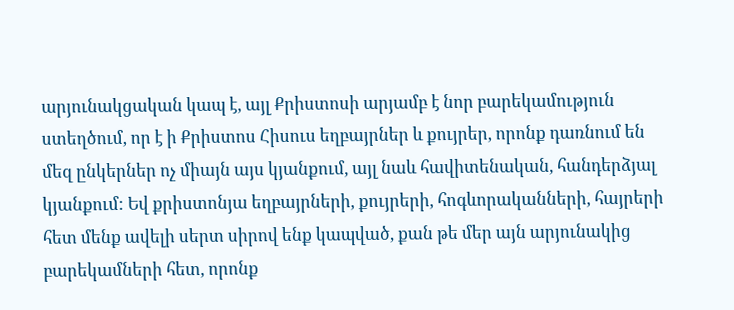արյունակցական կապ է, այլ Քրիստոսի արյամբ է նոր բարեկամություն ստեղծում, որ է ի Քրիստոս Հիսուս եղբայրներ և քույրեր, որոնք դառնում են մեզ ընկերներ ոչ միայն այս կյանքում, այլ նաև հավիտենական, հանդերձյալ կյանքում: Եվ քրիստոնյա եղբայրների, քույրերի, հոգևորականների, հայրերի հետ մենք ավելի սերտ սիրով ենք կապված, քան թե մեր այն արյունակից բարեկամների հետ, որոնք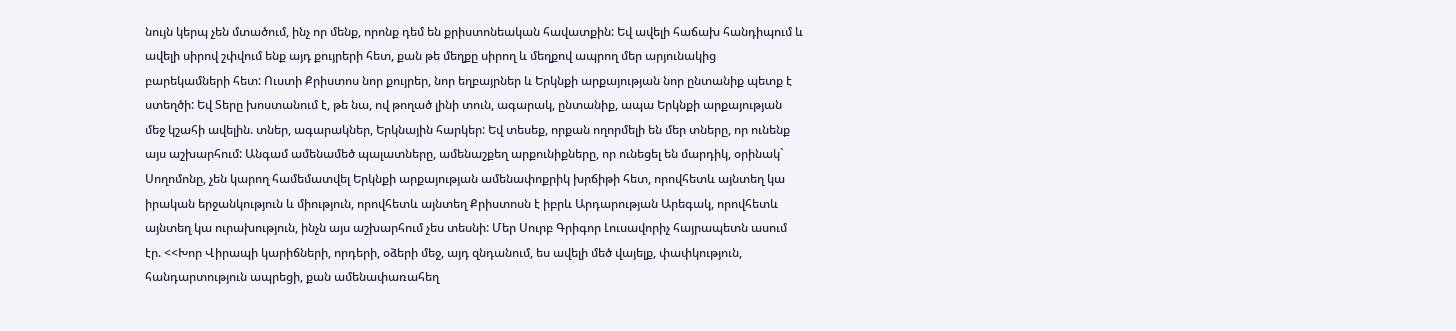նույն կերպ չեն մտածում, ինչ որ մենք, որոնք դեմ են քրիստոնեական հավատքին: Եվ ավելի հաճախ հանդիպում և ավելի սիրով շփվում ենք այդ քույրերի հետ, քան թե մեղքը սիրող և մեղքով ապրող մեր արյունակից բարեկամների հետ: Ուստի Քրիստոս նոր քույրեր, նոր եղբայրներ և Երկնքի արքայության նոր ընտանիք պետք է ստեղծի: Եվ Տերը խոստանում է, թե նա, ով թողած լինի տուն, ագարակ, ընտանիք, ապա Երկնքի արքայության մեջ կշահի ավելին. տներ, ագարակներ, Երկնային հարկեր: Եվ տեսեք, որքան ողորմելի են մեր տները, որ ունենք այս աշխարհում: Անգամ ամենամեծ պալատները, ամենաշքեղ արքունիքները, որ ունեցել են մարդիկ, օրինակ` Սողոմոնը, չեն կարող համեմատվել Երկնքի արքայության ամենափոքրիկ խրճիթի հետ, որովհետև այնտեղ կա իրական երջանկություն և միություն, որովհետև այնտեղ Քրիստոսն է իբրև Արդարության Արեգակ, որովհետև այնտեղ կա ուրախություն, ինչն այս աշխարհում չես տեսնի: Մեր Սուրբ Գրիգոր Լուսավորիչ հայրապետն ասում էր. <<Խոր Վիրապի կարիճների, որդերի, օձերի մեջ, այդ զնդանում, ես ավելի մեծ վայելք, փափկություն, հանդարտություն ապրեցի, քան ամենափառահեղ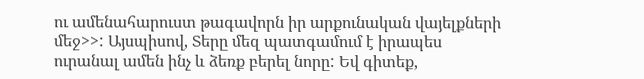ու ամենահարուստ թագավորն իր արքունական վայելքների մեջ>>: Այսպիսով, Տերը մեզ պատգամում է իրապես ուրանալ ամեն ինչ և ձեռք բերել նորը: Եվ գիտեք,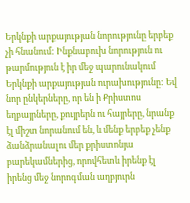Երկնքի արքայության նորությունը երբեք չի հնանում: Ինքնաբուխ նորություն ու թարմություն է իր մեջ պարունակում Երկնքի արքայության ուրախությունը: Եվ նոր ընկերները, որ են ի Քրիստոս եղբայրները, քույրերն ու հայրերը, նրանք էլ միշտ նորանում են, և մենք երբեք չենք ձանձրանալու մեր քրիստոնյա բարեկամներից, որովհետև իրենք էլ իրենց մեջ նորոգման աղբյուրն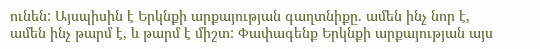ունեն: Այսպիսին է Երկնքի արքայության գաղտնիքը. ամեն ինչ նոր է, ամեն ինչ թարմ է, և թարմ է միշտ: Փափագենք Երկնքի արքայության այս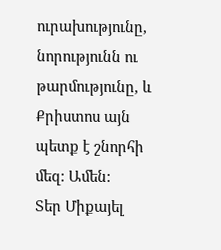ուրախությունը, նորությունն ու թարմությունը, և Քրիստոս այն պետք է շնորհի մեզ: Ամեն:
Տեր Միքայել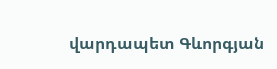վարդապետ Գևորգյան